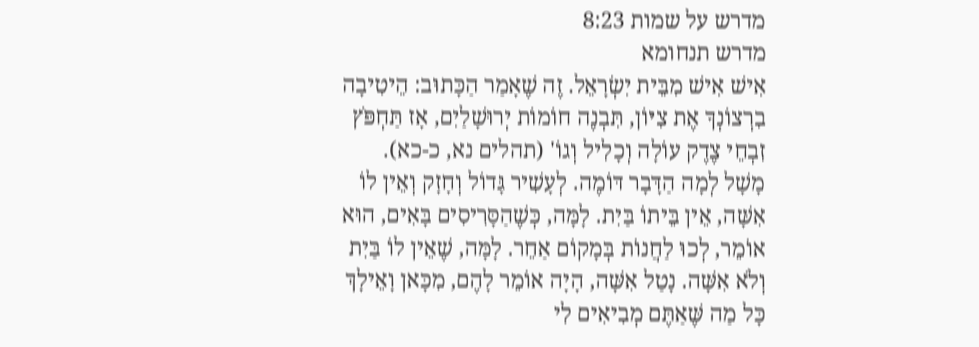מדרש על שמות 8:23
מדרש תנחומא
אִישׁ אִישׁ מִבֵּית יִשְׂרָאֵל. זֶה שֶׁאָמַר הַכָּתוּב: הֵיטִיבָה בִרְצוֹנְךָ אֶת צִיּוֹן, תִּבְנֶה חוֹמוֹת יְרוּשָׁלַיִם, אָז תַּחְפֹּץ זִבְחֵי צֶדֶק עוֹלָה וְכָלִיל וְגוֹ' (תהלים נא, כ-כא). מָשָׁל לְמָה הַדָּבָר דּוֹמֶה. לְעָשִׁיר גָּדוֹל וְחָזָק וְאֵין לוֹ אִשָּׁה, אֵין בֵּיתוֹ בַּיִת. לָמָּה, כְּשֶׁהַסָּרִיסִים בָּאִים, הוּא אוֹמֵר, לְכוּ לַחֲנוֹת בְּמָקוֹם אַחֵר. לָמָּה, שֶׁאֵין לוֹ בַּיִת וְלֹא אִשָּׁה. נָטַל אִשָּׁה, הָיָה אוֹמֵר לָהֶם, מִכָּאן וָאֵילָךְ כָּל מַה שֶּׁאַתֶּם מְבִיאִים לִי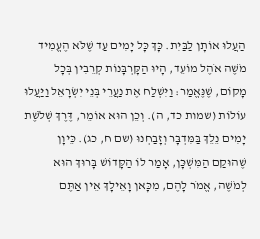הַעֲלוּ אוֹתָן לַבַּיִת. כָּךְ כָּל יָמִים עַד שֶׁלֹּא הֶעֱמִיד מֹשֶׁה אֹהֶל מוֹעֵד, הָיוּ הַקָּרְבָּנוֹת קְרֵבִין בְּכָל מָקוֹם, שֶׁנֶּאֱמַר: וַיִּשְׁלַח אֶת נַעֲרֵי בְּנֵי יִשְׂרָאֵל וַיַּעֲלוּ עוֹלוֹת (שמות כד, ה). וְכֵן הוּא אוֹמֵר, דֶּרֶךְ שְׁלֹשֶׁת יָמִים נֵלֵךְ בַּמִּדְבָּר וְזָבַחְנוּ (שם ח, כג). כֵּיוָן שֶׁהוּקַם הַמִּשְׁכָּן, אָמַר לוֹ הַקָּדוֹשׁ בָּרוּךְ הוּא לְמֹשֶׁה, אֱמֹר לָהֶם, מִכָּאן וָאֵילָךְ אֵין אַתֶּם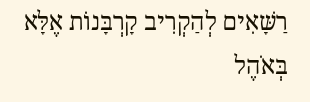רַשָּׁאִים לְהַקְרִיב קָרְבָּנוֹת אֶלָּא בְּאֹהֶל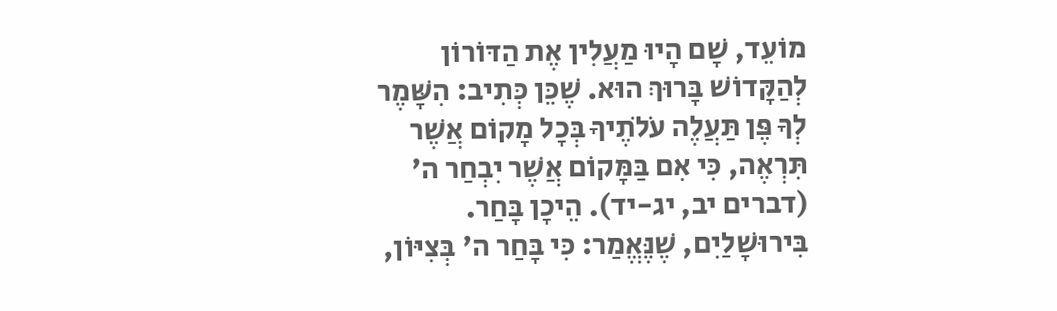מוֹעֵד, שָׁם הָיוּ מַעֲלִין אֶת הַדּוֹרוֹן לְהַקָּדוֹשׁ בָּרוּךְ הוּא. שֶׁכֵּן כְּתִיב: הִשָּׁמֶר לְךָ פֶּן תַּעֲלֶה עֹלֹתֶיךָ בְּכָל מָקוֹם אֲשֶׁר תִּרְאֶה, כִּי אִם בַּמָּקוֹם אֲשֶׁר יִבְחַר ה' (דברים יב, יג-יד). הֵיכָן בָּחַר. בִּירוּשָׁלַיִם, שֶׁנֶּאֱמַר: כִּי בָּחַר ה' בְּצִיּוֹן,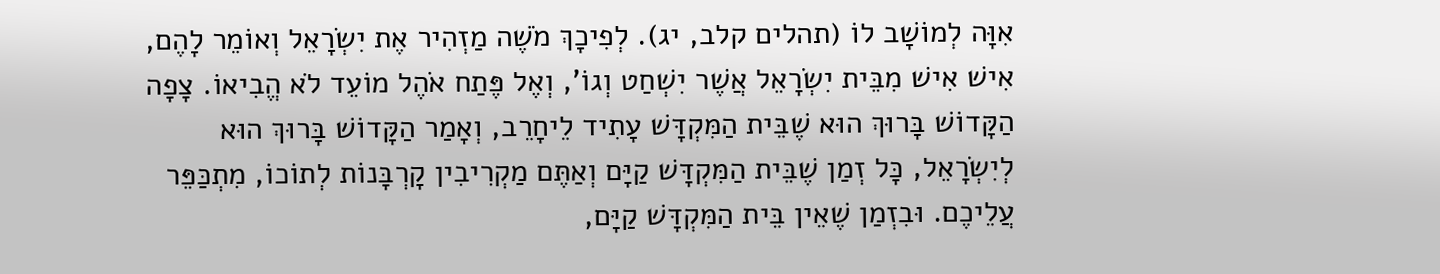אִוָּה לְמוֹשָׁב לוֹ (תהלים קלב, יג). לְפִיכָךְ מֹשֶׁה מַזְהִיר אֶת יִשְׂרָאֵל וְאוֹמֵר לָהֶם, אִישׁ אִישׁ מִבֵּית יִשְׂרָאֵל אֲשֶׁר יִשְׁחַט וְגוֹ', וְאֶל פֶּתַח אֹהֶל מוֹעֵד לֹא הֱבִיאוֹ. צָפָה הַקָּדוֹשׁ בָּרוּךְ הוּא שֶׁבֵּית הַמִּקְדָּשׁ עָתִיד לֵיחָרֵב, וְאָמַר הַקָּדוֹשׁ בָּרוּךְ הוּא לְיִשְׂרָאֵל, כָּל זְמַן שֶׁבֵּית הַמִּקְדָּשׁ קַיָּם וְאַתֶּם מַקְרִיבִין קָרְבָּנוֹת לְתוֹכוֹ, מִתְכַּפֵּר עֲלֵיכֶם. וּבִזְמַן שֶׁאֵין בֵּית הַמִּקְדָּשׁ קַיָּם,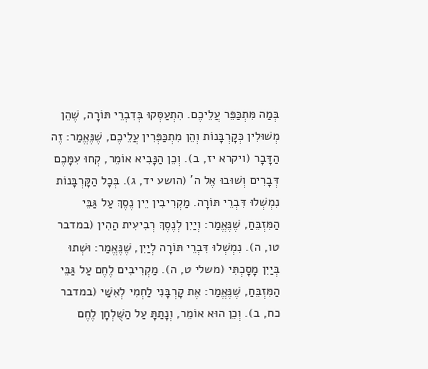בְּמַה מִּתְכַּפֵּר עֲלֵיכֶם. הִתְעַסְּקוּ בְּדִבְרֵי תּוֹרָה, שֶׁהֵן מְשׁוּלִין כְּקָרְבָּנוֹת וְהֵן מִתְכַּפְּרִין עֲלֵיכֶם, שֶׁנֶּאֱמַר: זֶה הַדָּבָר (ויקרא יז, ב). וְכֵן הַנָּבִיא אוֹמֵר, קְחוּ עִמָּכֶם דְּבָרִים וְשׁוּבוּ אֶל ה' (הושע יד, ג). בְּכָל הַקָּרְבָּנוֹת נִמְשְׁלוּ דִּבְרֵי תּוֹרָה. מַקְרִיבִין יֵין נֶסֶךְ עַל גַּבֵּי הַמִּזְבֵּחַ, שֶׁנֶּאֱמַר: וְיַיִן לְנֶסֶךְ רְבִיעִית הַהִין (במדבר טו, ה). נִמְשְׁלוּ דִּבְרֵי תּוֹרָה לְיַיִן, שֶׁנֶּאֱמַר: וּשְׁתוּ בְּיַיִן מָסָכְתִּי (משלי ט, ה). מַקְרִיבִים לֶחֶם עַל גַּבֵּי הַמִּזְבֵּחַ, שֶׁנֶּאֱמַר: אֶת קָרְבָּנִי לַחְמִי לְאִשַּׁי (במדבר כח, ב). וְכֵן הוּא אוֹמֵר, וְנָתַתָּ עַל הַשֻּׁלְחָן לֶחֶם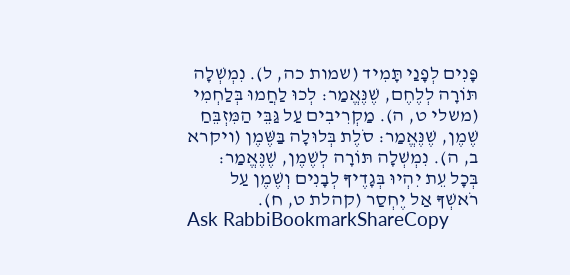פָּנִים לְפָנַי תָּמִיד (שמות כה, ל). נִמְשְׁלָה תּוֹרָה לְלֶחֶם, שֶׁנֶּאֱמַר: לְכוּ לַחֲמוּ בְּלַחְמִי (משלי ט, ה). מַקְרִיבִים עַל גַּבֵּי הַמִּזְבֵּחַ שֶׁמֶן, שֶׁנֶּאֱמַר: סֹלֶת בְּלוּלָה בַּשֶּׁמֶן (ויקרא ב, ה). נִמְשְׁלָה תּוֹרָה לְשֶׁמֶן, שֶׁנֶּאֱמַר: בְּכָל עֵת יִהְיוּ בְּגָדֶיךָ לְבָנִים וְשֶׁמֶן עַל רֹאשְׁךָ אַל יֶחְסַר (קהלת ט, ח).
Ask RabbiBookmarkShareCopy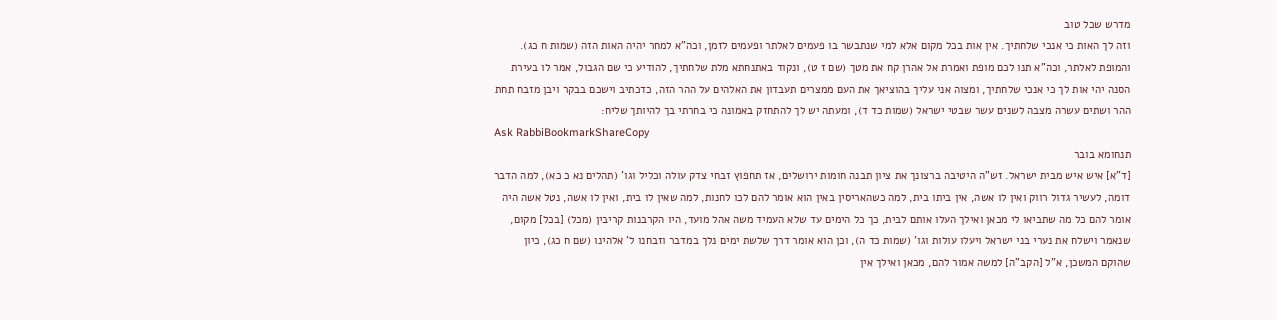מדרש שכל טוב
וזה לך האות כי אנכי שלחתיך. אין אות בכל מקום אלא למי שנתבשר בו פעמים לאלתר ופעמים לזמן, וכה"א למחר יהיה האות הזה (שמות ח כג). והמופת לאלתר, וכה"א תנו לכם מופת ואמרת אל אהרן קח את מטך (שם ז ט), ונקוד באתנחתא מלת שלחתיך, להודיע כי שם הגבול, אמר לו בעירת הסנה יהי אות לך כי אנכי שלחתיך, ומצוה אני עליך בהוציאך את העם ממצרים תעבדון את האלהים על ההר הזה, כדכתיב וישכם בבקר ויבן מזבח תחת ההר ושתים עשרה מצבה לשנים עשר שבטי ישראל (שמות כד ד), ומעתה יש לך להתחזק באמונה כי בחרתי בך להיותך שליח:
Ask RabbiBookmarkShareCopy
תנחומא בובר
[ד"א] איש איש מבית ישראל. זש"ה היטיבה ברצונך את ציון תבנה חומות ירושלים, אז תחפוץ זבחי צדק עולה וכליל וגו' (תהלים נא כ כא), למה הדבר דומה, לעשיר גדול רווק ואין לו אשה, אין ביתו בית, למה כשהאריסין באין הוא אומר להם לכו לחנות, למה שאין לו בית, ואין לו אשה, נטל אשה היה אומר להם כל מה שתביאו לי מכאן ואילך העלו אותם לבית, כך כל הימים עד שלא העמיד משה אהל מועד, היו הקרבנות קריבין (מכל) [בכל] מקום, שנאמר וישלח את נערי בני ישראל ויעלו עולות וגו' (שמות כד ה), וכן הוא אומר דרך שלשת ימים נלך במדבר וזבחנו ל' אלהינו (שם ח כג), כיון שהוקם המשכן, א"ל [הקב"ה] למשה אמור להם, מכאן ואילך אין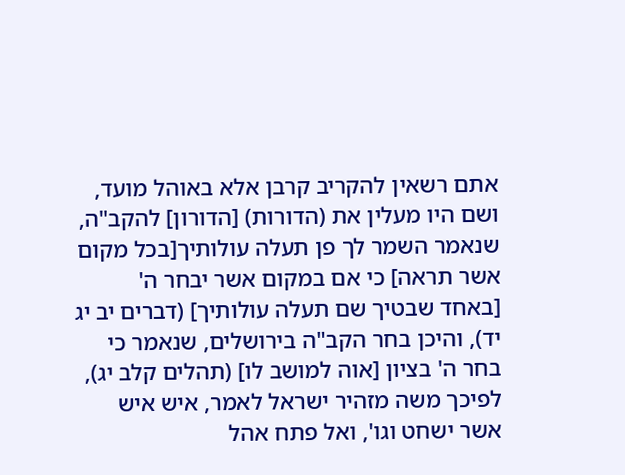אתם רשאין להקריב קרבן אלא באוהל מועד, ושם היו מעלין את (הדורות) [הדורון] להקב"ה, שנאמר השמר לך פן תעלה עולותיך[בכל מקום אשר תראה] כי אם במקום אשר יבחר ה' [באחד שבטיך שם תעלה עולותיך] (דברים יב יג יד), והיכן בחר הקב"ה בירושלים, שנאמר כי בחר ה' בציון [אוה למושב לו] (תהלים קלב יג), לפיכך משה מזהיר ישראל לאמר, איש איש אשר ישחט וגו', ואל פתח אהל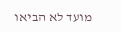מועד לא הביאו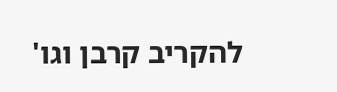להקריב קרבן וגו'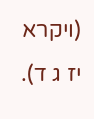(ויקרא יז ג ד).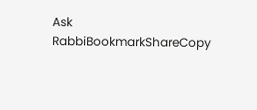Ask RabbiBookmarkShareCopy